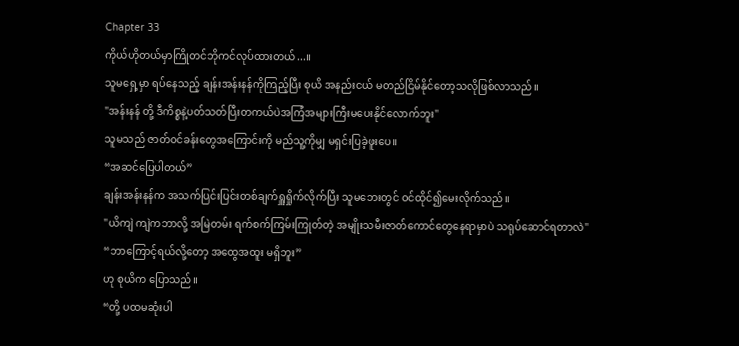Chapter 33
ကိုယ်ဟိုတယ်မှာကြိုတင်ဘိုကင်လုပ်ထားတယ်...။
သူမရှေ့မှာ ရပ်နေသည့် ချန်းအန်းနန်ကိုကြည့်ပြီး စုယိ အနည်းငယ် မတည်ငြိမ်နိုင်တော့သလိုဖြစ်လာသည်။
"အန်းနန် တို့ ဒီကိစ္စနဲ့ပတ်သတ်ပြီးတကယ်ပဲအကြံအများကြီးမပေးနိုင်လောက်ဘူး"
သူမသည် ဇာတ်၀င်ခန်းတွေအကြောင်းကို မည်သူ့ကိုမျှ မရှင်းပြခဲ့ဖူးပေ။
“အဆင်ပြေပါတယ်”
ချန်းအန်းနန်က အသက်ပြင်းပြင်းတစ်ချက်ရှူရှိုက်လိုက်ပြီး သူမဘေးတွင် ဝင်ထိုင်၍မေးလိုက်သည်။
"ယိကျဲ ကျဲကဘာလို့ အမြဲတမ်း ရက်စက်ကြမ်းကြုတ်တဲ့ အမျိုးသမီးဇာတ်ကောင်တွေနေရာမှာပဲ သရုပ်ဆောင်ရတာလဲ"
“ဘာကြောင့်ရယ်လို့တော့ အထွေအထူး မရှိဘူး”
ဟု စုယိက ပြောသည်။
“တို့ ပထမဆုံးပါ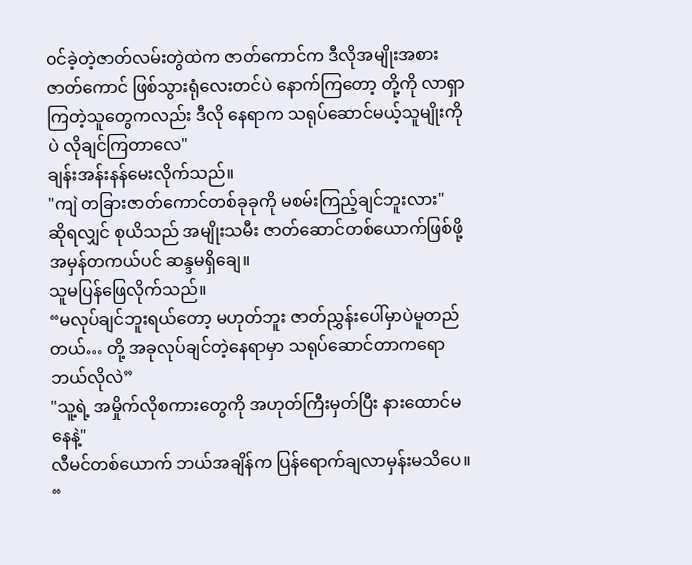၀င်ခဲ့တဲ့ဇာတ်လမ်းတွဲထဲက ဇာတ်ကောင်က ဒီလိုအမျိုးအစားဇာတ်ကောင် ဖြစ်သွားရုံလေးတင်ပဲ နောက်ကြတော့ တို့ကို လာရှာကြတဲ့သူတွေကလည်း ဒီလို နေရာက သရုပ်ဆောင်မယ့်သူမျိုးကိုပဲ လိုချင်ကြတာလေ"
ချန်းအန်းနန်မေးလိုက်သည်။
"ကျဲ တခြားဇာတ်ကောင်တစ်ခုခုကို မစမ်းကြည့်ချင်ဘူးလား"
ဆိုရလျှင် စုယိသည် အမျိုးသမီး ဇာတ်ဆောင်တစ်ယောက်ဖြစ်ဖို့ အမှန်တကယ်ပင် ဆန္ဒမရှိချေ။
သူမပြန်ဖြေလိုက်သည်။
“မလုပ်ချင်ဘူးရယ်တော့ မဟုတ်ဘူး ဇာတ်ညွှန်းပေါ်မှာပဲမူတည်တယ်… တို့ အခုလုပ်ချင်တဲ့နေရာမှာ သရုပ်ဆောင်တာကရော ဘယ်လိုလဲ”
"သူ့ရဲ့ အမှိုက်လိုစကားတွေကို အဟုတ်ကြီးမှတ်ပြီး နားထောင်မနေနဲ့"
လီမင်တစ်ယောက် ဘယ်အချိန်က ပြန်ရောက်ချလာမှန်းမသိပေ။ “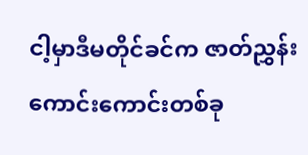ငါ့မှာဒီမတိုင်ခင်က ဇာတ်ညွှန်းကောင်းကောင်းတစ်ခု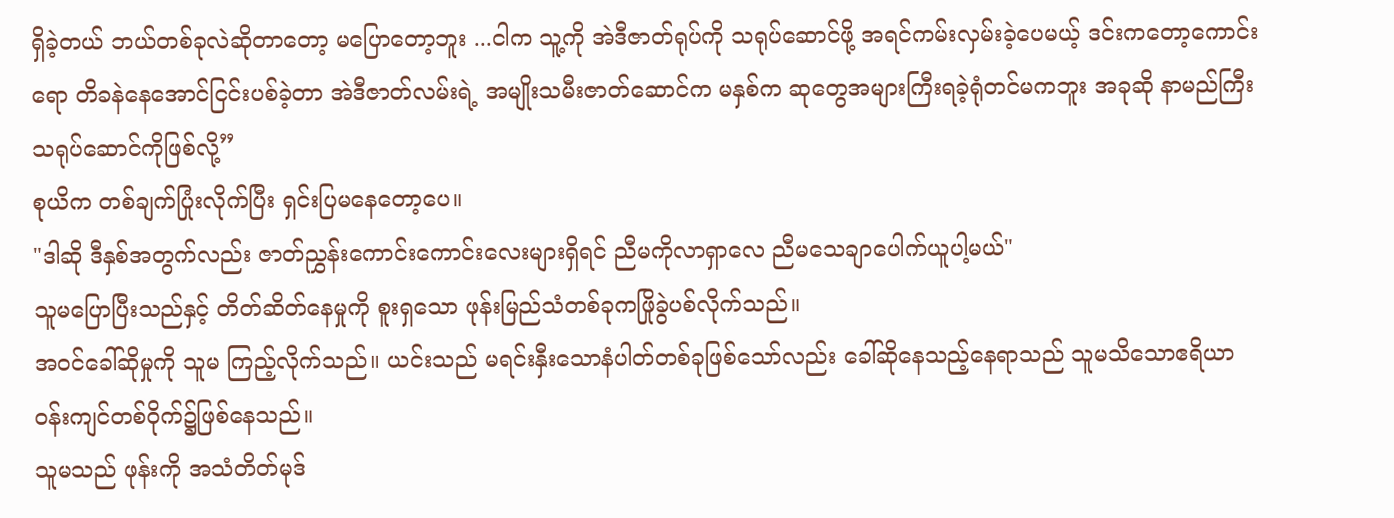ရှိခဲ့တယ် ဘယ်တစ်ခုလဲဆိုတာတော့ မပြောတော့ဘူး ...ငါက သူ့ကို အဲဒီဇာတ်ရုပ်ကို သရုပ်ဆောင်ဖို့ အရင်ကမ်းလှမ်းခဲ့ပေမယ့် ဒင်းကတော့ကောင်းရော တိခနဲနေအောင်ငြင်းပစ်ခဲ့တာ အဲဒီဇာတ်လမ်းရဲ့ အမျိုးသမီးဇာတ်ဆောင်က မနှစ်က ဆုတွေအများကြီးရခဲ့ရုံတင်မကဘူး အခုဆို နာမည်ကြီးသရုပ်ဆောင်ကိုဖြစ်လို့”
စုယိက တစ်ချက်ပြုံးလိုက်ပြီး ရှင်းပြမနေတော့ပေ။
"ဒါဆို ဒီနှစ်အတွက်လည်း ဇာတ်ညွှန်းကောင်းကောင်းလေးများရှိရင် ညီမကိုလာရှာလေ ညီမသေချာပေါက်ယူပါ့မယ်"
သူမပြောပြီးသည်နှင့် တိတ်ဆိတ်နေမှုကို စူးရှသော ဖုန်းမြည်သံတစ်ခုကဖြိုခွဲပစ်လိုက်သည်။
အဝင်ခေါ်ဆိုမှုကို သူမ ကြည့်လိုက်သည်။ ယင်းသည် မရင်းနှီးသောနံပါတ်တစ်ခုဖြစ်သော်လည်း ခေါ်ဆိုနေသည့်နေရာသည် သူမသိသောဧရိယာ၀န်းကျင်တစ်၀ိုက်၌ဖြစ်နေသည်။
သူမသည် ဖုန်းကို အသံတိတ်မုဒ်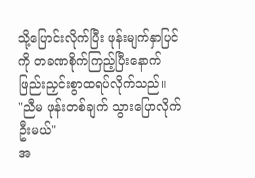သို့ပြောင်းလိုက်ပြီး ဖုန်းမျက်နှာပြင်ကို တခဏစိုက်ကြည့်ပြီးနောက် ဖြည်းညှင်းစွာထရပ်လိုက်သည်။
"ညီမ ဖုန်းတစ်ချက် သွားပြောလိုက်ဦးမယ်"
အ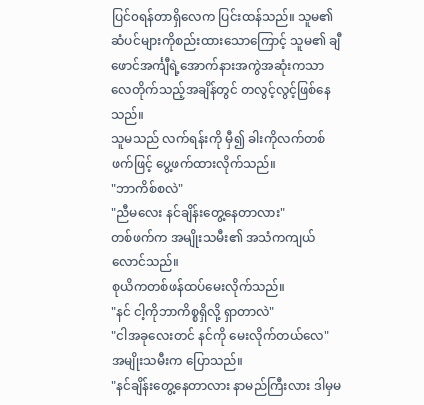ပြင်၀ရန်တာရှိလေက ပြင်းထန်သည်။ သူမ၏ဆံပင်များကိုစည်းထားသောကြောင့် သူမ၏ ချီဖောင်အင်္ကျီရဲ့အောက်နားအကွဲအဆုံးကသာ လေတိုက်သည့်အချိန်တွင် တလွင့်လွင့်ဖြစ်နေသည်။
သူမသည် လက်ရန်းကို မှီ၍ ခါးကိုလက်တစ်ဖက်ဖြင့် ပွေ့ဖက်ထားလိုက်သည်။
"ဘာကိစ်စလဲ"
"ညီမလေး နင်ချိန်းတွေ့နေတာလား"
တစ်ဖက်က အမျိုးသမီး၏ အသံကကျယ်လောင်သည်။
စုယိကတစ်ဖန်ထပ်မေးလိုက်သည်။
"နင် ငါ့ကိုဘာကိစ္စရှိလို့ ရှာတာလဲ"
"ငါအခုလေးတင် နင်ကို မေးလိုက်တယ်လေ"
အမျိုးသမီးက ပြောသည်။
"နင်ချိန်းတွေ့နေတာလား နာမည်ကြီးလား ဒါမှမ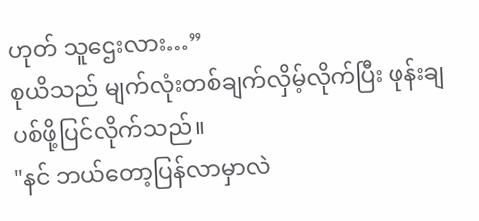ဟုတ် သူဌေးလား…”
စုယိသည် မျက်လုံးတစ်ချက်လှိမ့်လိုက်ပြီး ဖုန်းချပစ်ဖို့ပြင်လိုက်သည်။
"နင် ဘယ်တော့ပြန်လာမှာလဲ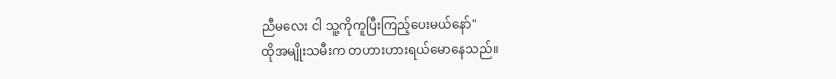ညီမလေး ငါ သူ့ကိုကူပြီးကြည့်ပေးမယ်နော်"
ထိုအမျိုးသမီးက တဟားဟားရယ်မောနေသည်။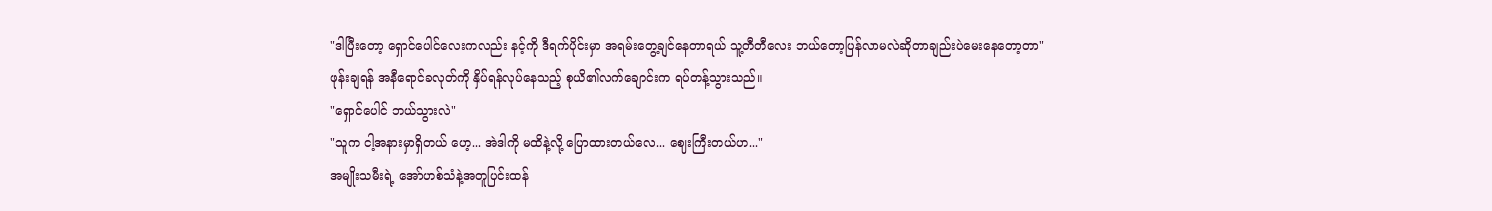"ဒါပြီးတော့ ရှောင်ပေါင်လေးကလည်း နင့်ကို ဒီရက်ပိုင်းမှာ အရမ်းတွေ့ချင်နေတာရယ် သူ့တီတီလေး ဘယ်တော့ပြန်လာမလဲဆိုတာချည်းပဲမေးနေတော့တာ"
ဖုန်းချရန် အနီရောင်ခလုတ်ကို နှိပ်ရန်လုပ်နေသည့် စုယိ၏လက်ချောင်းက ရပ်တန့်သွားသည်။
"ရှောင်ပေါင် ဘယ်သွားလဲ"
"သူက ငါ့အနားမှာရှိတယ် ဟေ့... အဲဒါကို မထိနဲ့လို့ ပြောထားတယ်လေ... ဈေးကြီးတယ်ဟ..."
အမျိုးသမီးရဲ့ အော်ဟစ်သံနဲ့အတူပြင်းထန်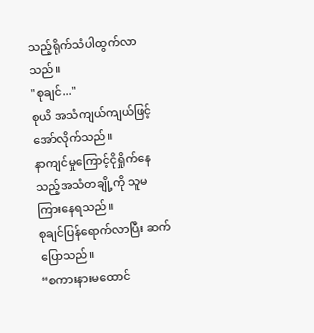သည့်ရိုက်သံပါထွက်လာသည်။
"စုချင်..."
စုယိ အသံကျယ်ကျယ်ဖြင့်အော်လိုက်သည်။
နာကျင်မှုကြောင့်ငိုရှိုက်နေသည့်အသံတချို့ကို သူမကြားနေရသည်။
စုချင်ပြန်ရောက်လာပြီး ဆက်ပြောသည်။
“စကားနားမထောင်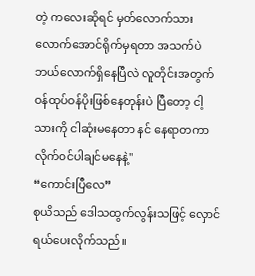တဲ့ ကလေးဆိုရင် မှတ်လောက်သားလောက်အောင်ရိုက်မှရတာ အသက်ပဲဘယ်လောက်ရှိနေပြီလဲ လူတိုင်းအတွက် ဝန်ထုပ်ဝန်ပိုးဖြစ်နေတုန်းပဲ ပြီတော့ ငါ့သားကို ငါဆုံးမနေတာ နင် နေရာတကာလိုက်၀င်ပါချင်မနေနဲ့"
“ကောင်းပြီလေ”
စုယိသည် ဒေါသထွက်လွန်းသဖြင့် လှောင်ရယ်ပေးလိုက်သည်။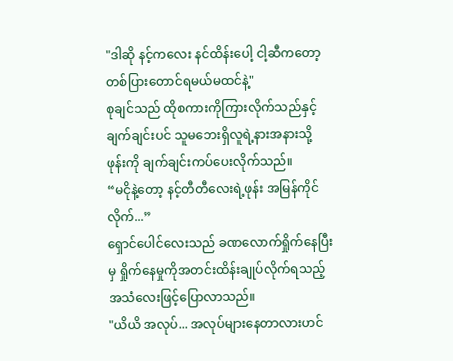"ဒါဆို နင့်ကလေး နင်ထိန်းပေါ့ ငါ့ဆီကတော့တစ်ပြားတောင်ရမယ်မထင်နဲ့"
စုချင်သည် ထိုစကားကိုကြားလိုက်သည်နှင့် ချက်ချင်းပင် သူမဘေးရှိလူရဲ့နားအနားသို့ ဖုန်းကို ချက်ချင်းကပ်ပေးလိုက်သည်။
“မငိုနဲ့တော့ နင့်တီတီလေးရဲ့ဖုန်း အမြန်ကိုင်လိုက်...”
ရှောင်ပေါင်လေးသည် ခဏလောက်ရှိုက်နေပြီးမှ ရှိုက်နေမှုကိုအတင်းထိန်းချုပ်လိုက်ရသည့်အသံလေးဖြင့်ပြောလာသည်။
"ယိယိ အလုပ်... အလုပ်များနေတာလားဟင်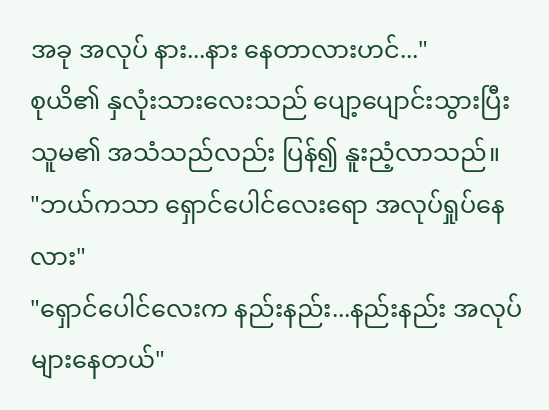အခု အလုပ် နား...နား နေတာလားဟင်..."
စုယိ၏ နှလုံးသားလေးသည် ပျော့ပျောင်းသွားပြီး သူမ၏ အသံသည်လည်း ပြန်၍ နူးညံ့လာသည်။
"ဘယ်ကသာ ရှောင်ပေါင်လေးရော အလုပ်ရှုပ်နေလား"
"ရှောင်ပေါင်လေးက နည်းနည်း...နည်းနည်း အလုပ်များနေတယ်"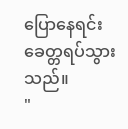ပြောနေရင်း ခေတ္တရပ်သွားသည်။
"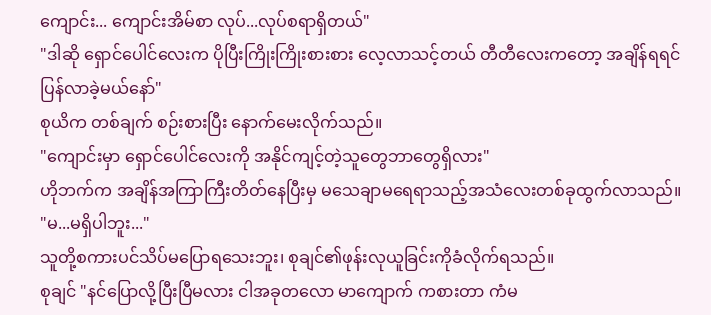ကျောင်း... ကျောင်းအိမ်စာ လုပ်...လုပ်စရာရှိတယ်"
"ဒါဆို ရှောင်ပေါင်လေးက ပိုပြီးကြိုးကြိုးစားစား လေ့လာသင့်တယ် တီတီလေးကတော့ အချိန်ရရင် ပြန်လာခဲ့မယ်နော်"
စုယိက တစ်ချက် စဉ်းစားပြီး နောက်မေးလိုက်သည်။
"ကျောင်းမှာ ရှောင်ပေါင်လေးကို အနိုင်ကျင့်တဲ့သူတွေဘာတွေရှိလား"
ဟိုဘက်က အချိန်အကြာကြီးတိတ်နေပြီးမှ မသေချာမရေရာသည့်အသံလေးတစ်ခုထွက်လာသည်။
"မ...မရှိပါဘူး..."
သူတို့စကားပင်သိပ်မပြောရသေးဘူး၊ စုချင်၏ဖုန်းလုယူခြင်းကိုခံလိုက်ရသည်။
စုချင် "နင်ပြောလို့ပြီးပြီမလား ငါအခုတလော မာကျောက် ကစားတာ ကံမ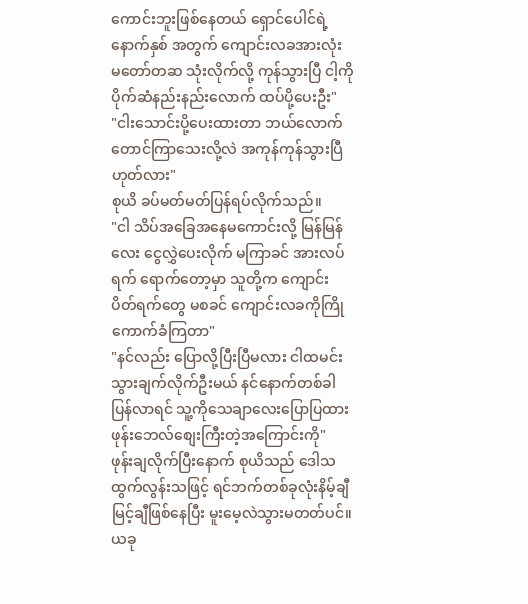ကောင်းဘူးဖြစ်နေတယ် ရှောင်ပေါင်ရဲ့ နောက်နှစ် အတွက် ကျောင်းလခအားလုံး မတော်တဆ သုံးလိုက်လို့ ကုန်သွားပြီ ငါ့ကို ပိုက်ဆံနည်းနည်းလောက် ထပ်ပို့ပေးဦး"
"ငါးသောင်းပို့ပေးထားတာ ဘယ်လောက်တောင်ကြာသေးလို့လဲ အကုန်ကုန်သွားပြီဟုတ်လား"
စုယိ ခပ်မတ်မတ်ပြန်ရပ်လိုက်သည်။
"ငါ သိပ်အခြေအနေမကောင်းလို့ မြန်မြန်လေး ငွေလွှဲပေးလိုက် မကြာခင် အားလပ်ရက် ရောက်တော့မှာ သူတို့က ကျောင်းပိတ်ရက်တွေ မစခင် ကျောင်းလခကိုကြိုကောက်ခံကြတာ"
"နင်လည်း ပြောလို့ပြီးပြီမလား ငါထမင်းသွားချက်လိုက်ဦးမယ် နင်နောက်တစ်ခါပြန်လာရင် သူ့ကိုသေချာလေးပြောပြထား ဖုန်းဘေလ်စျေးကြီးတဲ့အကြောင်းကို"
ဖုန်းချလိုက်ပြီးနောက် စုယိသည် ဒေါသထွက်လွန်းသဖြင့် ရင်ဘက်တစ်ခုလုံးနိမ့်ချီမြင့်ချီဖြစ်နေပြီး မူးမေ့လဲသွားမတတ်ပင်။
ယခု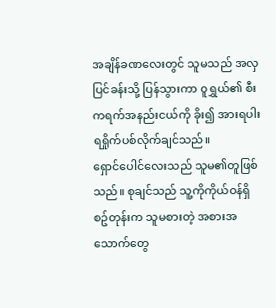အချိန်ခဏလေးတွင် သူမသည် အလှပြင်ခန်းသို့ ပြန်သွားကာ ၀ူရွှယ်၏ စီးကရက်အနည်းငယ်ကို ခိုး၍ အားရပါးရရှိုက်ပစ်လိုက်ချင်သည်။
ရှောင်ပေါင်လေးသည် သူမ၏တူဖြစ်သည်။ စုချင်သည် သူ့ကိုကိုယ်ဝန်ရှိစဥ်တုန်းက သူမစားတဲ့ အစားအသောက်တွေ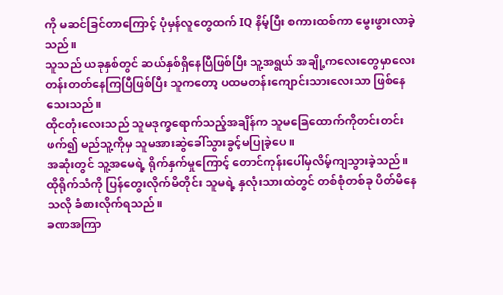ကို မဆင်ခြင်တာကြောင့် ပုံမှန်လူတွေထက် IQ နိမ့်ပြီး စကားထစ်ကာ မွေးဖွားလာခဲ့သည်။
သူသည် ယခုနှစ်တွင် ဆယ်နှစ်ရှိနေပြီဖြစ်ပြီး သူ့အရွယ် အချို့ကလေးတွေမှာလေးတန်းတတ်နေကြပြီဖြစ်ပြီး သူကတော့ ပထမတန်းကျောင်းသားလေးသာ ဖြစ်နေသေးသည်။
ထိုငတုံးလေးသည် သူမဒုက္ခရောက်သည့်အချိန်က သူမခြေထောက်ကိုတင်းတင်းဖက်၍ မည်သူ့ကိုမှ သူမအားဆွဲခေါ်သွားခွင့်မပြုခဲ့ပေ။
အဆုံးတွင် သူ့အမေရဲ့ ရိုက်နှက်မှုကြောင့် တောင်ကုန်းပေါ်မှလိမ့်ကျသွားခဲ့သည်။
ထိုရိုက်သံကို ပြန်တွေးလိုက်မိတိုင်း သူမရဲ့ နှလုံးသားထဲတွင် တစ်စုံတစ်ခု ပိတ်မိနေသလို ခံစားလိုက်ရသည်။
ခဏအကြာ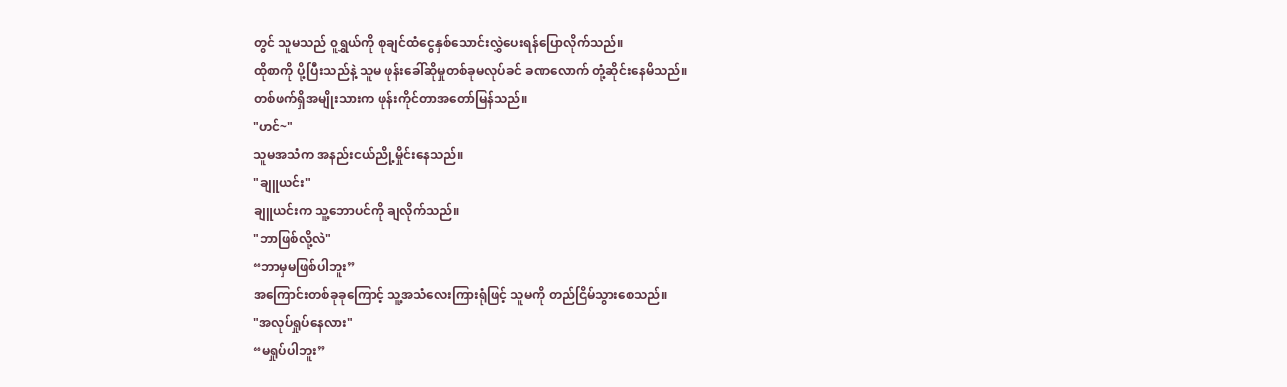တွင် သူမသည် ၀ူရွှယ်ကို စုချင်ထံငွေနှစ်သောင်းလွှဲပေးရန်ပြောလိုက်သည်။
ထိုစာကို ပို့ပြီးသည်နဲ့ သူမ ဖုန်းခေါ်ဆိုမှုတစ်ခုမလုပ်ခင် ခဏလောက် တုံ့ဆိုင်းနေမိသည်။
တစ်ဖက်ရှိအမျိုးသားက ဖုန်းကိုင်တာအတော်မြန်သည်။
"ဟင်~"
သူမအသံက အနည်းငယ်ညို့မှိုင်းနေသည်။
"ချူယင်း"
ချူယင်းက သူ့ဘောပင်ကို ချလိုက်သည်။
"ဘာဖြစ်လို့လဲ"
“ဘာမှမဖြစ်ပါဘူး”
အကြောင်းတစ်ခုခုကြောင့် သူ့အသံလေးကြားရုံဖြင့် သူမကို တည်ငြိမ်သွားစေသည်။
"အလုပ်ရှုပ်နေလား"
“မရှုပ်ပါဘူး”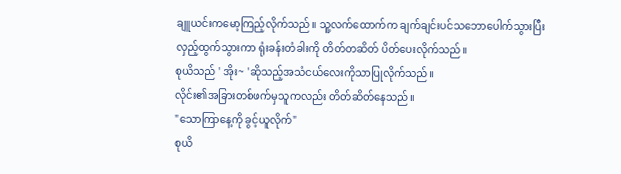ချူယင်းကမော့ကြည့်လိုက်သည်။ သူ့လက်ထောက်က ချက်ချင်းပင်သဘောပေါက်သွားပြီး လှည့်ထွက်သွားကာ ရုံးခန်းတံခါးကို တိတ်တဆိတ် ပိတ်ပေးလိုက်သည်။
စုယိသည် ' အိုး~ 'ဆိုသည့်အသံငယ်လေးကိုသာပြုလိုက်သည်။
လိုင်း၏အခြားတစ်ဖက်မှသူကလည်း တိတ်ဆိတ်နေသည်။
"သောကြာနေ့ကို ခွင့်ယူလိုက်"
စုယိ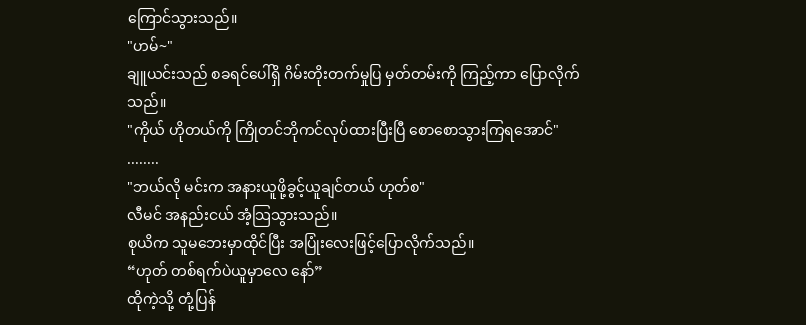ကြောင်သွားသည်။
"ဟမ်~"
ချူယင်းသည် စခရင်ပေါ်ရှိ ဂိမ်းတိုးတက်မှုပြ မှတ်တမ်းကို ကြည့်ကာ ပြောလိုက်သည်။
"ကိုယ် ဟိုတယ်ကို ကြိုတင်ဘိုကင်လုပ်ထားပြီးပြီ စောစောသွားကြရအောင်"
........
"ဘယ်လို မင်းက အနားယူဖို့ခွင့်ယူချင်တယ် ဟုတ်စ"
လီမင် အနည်းငယ် အံ့သြသွားသည်။
စုယိက သူမဘေးမှာထိုင်ပြီး အပြုံးလေးဖြင့်ပြောလိုက်သည်။
“ဟုတ် တစ်ရက်ပဲယူမှာလေ နော်”
ထိုကဲ့သို့ တုံ့ပြန်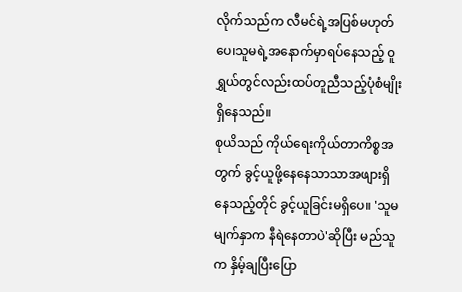လိုက်သည်က လီမင်ရဲ့အပြစ်မဟုတ်ပေ၊သူမရဲ့အနောက်မှာရပ်နေသည့် ၀ူရွှယ်တွင်လည်းထပ်တူညီသည့်ပုံစံမျိုးရှိနေသည်။
စုယိသည် ကိုယ်ရေးကိုယ်တာကိစ္စအတွက် ခွင့်ယူဖို့နေနေသာသာအဖျားရှိနေသည့်တိုင် ခွင့်ယူခြင်းမရှိပေ။ 'သူမမျက်နှာက နီရဲနေတာပဲ'ဆိုပြီး မည်သူက နှိမ့်ချပြီးပြော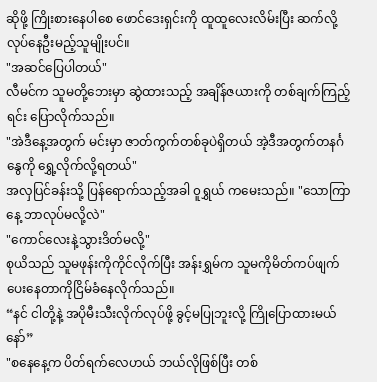ဆိုဖို့ ကြိုးစားနေပါစေ ဖောင်ဒေးရှင်းကို ထူထူလေးလိမ်းပြီး ဆက်လို့လုပ်နေဦးမည့်သူမျိုးပင်။
"အဆင်ပြေပါတယ်"
လီမင်က သူမတို့ဘေးမှာ ဆွဲထားသည့် အချိန်ဇယားကို တစ်ချက်ကြည့်ရင်း ပြောလိုက်သည်။
"အဲဒီနေ့အတွက် မင်းမှာ ဇာတ်ကွက်တစ်ခုပဲရှိတယ် အဲ့ဒီအတွက်တနင်္ဂနွေကို ရွှေ့လိုက်လို့ရတယ်"
အလှပြင်ခန်းသို့ ပြန်ရောက်သည့်အခါ ၀ူရွှယ် ကမေးသည်။ "သောကြာနေ့ ဘာလုပ်မလို့လဲ"
"ကောင်လေးနဲ့သွားဒိတ်မလို့"
စုယိသည် သူမဖုန်းကိုကိုင်လိုက်ပြီး အန်းရွှမ်က သူမကိုမိတ်ကပ်ဖျက်ပေးနေတာကိုငြိမ်ခံနေလိုက်သည်။
“နင် ငါတို့နဲ့ အပိုမီးသီးလိုက်လုပ်ဖို့ ခွင့်မပြုဘူးလို့ ကြိုပြောထားမယ်နော်”
"စနေနေ့က ပိတ်ရက်လေဟယ် ဘယ်လိုဖြစ်ပြီး တစ်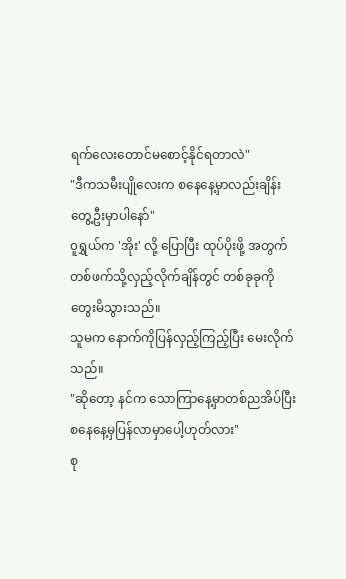ရက်လေးတောင်မစောင့်နိုင်ရတာလဲ"
"ဒီကသမီးပျိုလေးက စနေနေ့မှာလည်းချိန်းတွေ့ဦးမှာပါနော်"
၀ူရွှယ်က 'အိုး' လို့ ပြောပြီး ထုပ်ပိုးဖို့ အတွက် တစ်ဖက်သို့လှည့်လိုက်ချိန်တွင် တစ်ခုခုကို တွေးမိသွားသည်။
သူမက နောက်ကိုပြန်လှည့်ကြည့်ပြီး မေးလိုက်သည်။
"ဆိုတော့ နင်က သောကြာနေ့မှာတစ်ညအိပ်ပြီး စနေနေ့မှပြန်လာမှာပေါ့ဟုတ်လား"
စု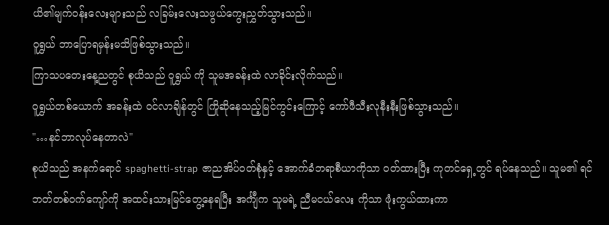ယိ၏မျက်၀န်းလေးများသည် လခြမ်းလေးသဖွယ်ကွေးညွှတ်သွားသည်။
၀ူရွှယ် ဘာပြောရမှန်းမသိဖြစ်သွားသည်။
ကြာသပတေးနေ့ညတွင် စုယိသည် ၀ူရွှယ် ကို သူမအခန်းထဲ လာခိုင်းလိုက်သည်။
၀ူရွှယ်တစ်ယောက် အခန်းထဲ ဝင်လာချိန်တွင် ကြိုဆိုနေသည့်မြင်ကွင်းကြောင့် ကော်ဖီသီးလုနီးနီးဖြစ်သွားသည်။
"…နင်ဘာလုပ်နေတာလဲ"
စုယိသည် အနက်ရောင် spaghetti-strap ဇာညအိပ်ဝတ်စုံနှင့် အောက်ခံဘရာစီယာကိုသာ ၀တ်ထားပြီး ကုတင်ရှေ့တွင် ရပ်နေသည်။ သူမ၏ ရင်ဘတ်တစ်ဝက်ကျော်ကို အထင်းသားမြင်တွေ့နေရပြီး အင်္ကျီက သူမရဲ့ ညီမငယ်လေး ကိုသာ ဖုံးကွယ်ထားကာ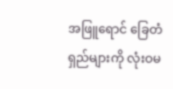အဖြူရောင် ခြေတံရှည်များကို လုံးဝမ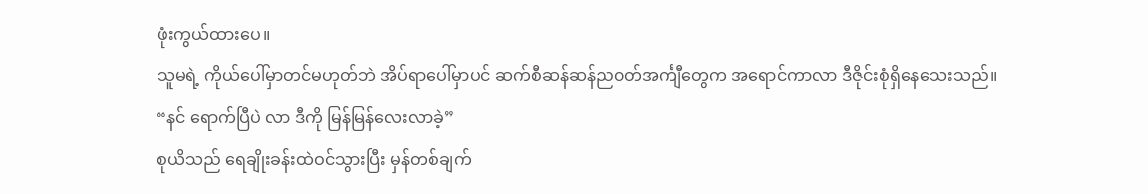ဖုံးကွယ်ထားပေ။
သူမရဲ့ ကိုယ်ပေါ်မှာတင်မဟုတ်ဘဲ အိပ်ရာပေါ်မှာပင် ဆက်စီဆန်ဆန်ည၀တ်အင်္ကျီတွေက အရောင်ကာလာ ဒီဇိုင်းစုံရှိနေသေးသည်။
“နင် ရောက်ပြီပဲ လာ ဒီကို မြန်မြန်လေးလာခဲ့”
စုယိသည် ရေချိုးခန်းထဲဝင်သွားပြီး မှန်တစ်ချက်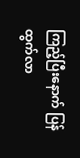ကြည့်ပြီးနောက် ပြန်ထွက်လာ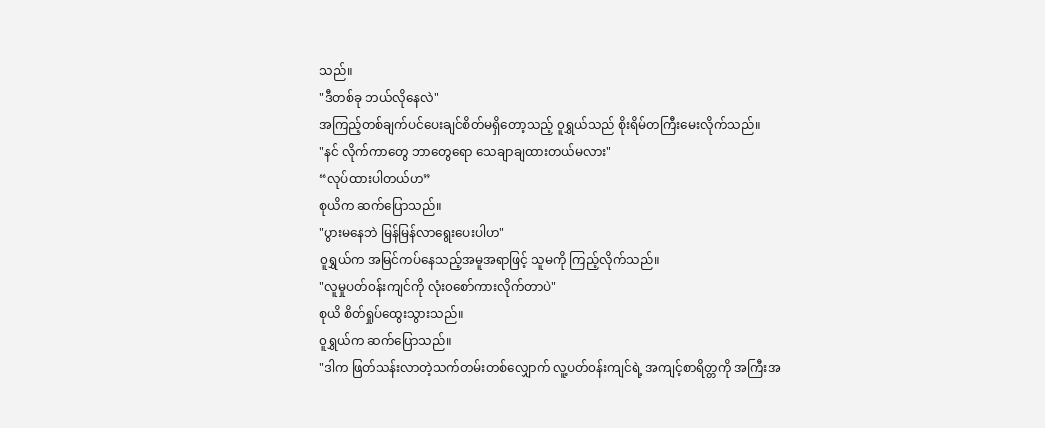သည်။
"ဒီတစ်ခု ဘယ်လိုနေလဲ"
အကြည့်တစ်ချက်ပင်ပေးချင်စိတ်မရှိတော့သည့် ၀ူရွှယ်သည် စိုးရိမ်တကြီးမေးလိုက်သည်။
"နင် လိုက်ကာတွေ ဘာတွေရော သေချာချထားတယ်မလား"
“လုပ်ထားပါတယ်ဟ”
စုယိက ဆက်ပြောသည်။
"ပွားမနေဘဲ မြန်မြန်လာရွေးပေးပါဟ"
၀ူရွှယ်က အမြင်ကပ်နေသည့်အမူအရာဖြင့် သူမကို ကြည့်လိုက်သည်။
"လူမှုပတ်၀န်းကျင်ကို လုံး၀စော်ကားလိုက်တာပဲ"
စုယိ စိတ်ရှုပ်ထွေးသွားသည်။
၀ူရွှယ်က ဆက်ပြောသည်။
"ဒါက ဖြတ်သန်းလာတဲ့သက်တမ်းတစ်လျှောက် လူ့ပတ်၀န်းကျင်ရဲ့ အကျင့်စာရိတ္တကို အကြီးအ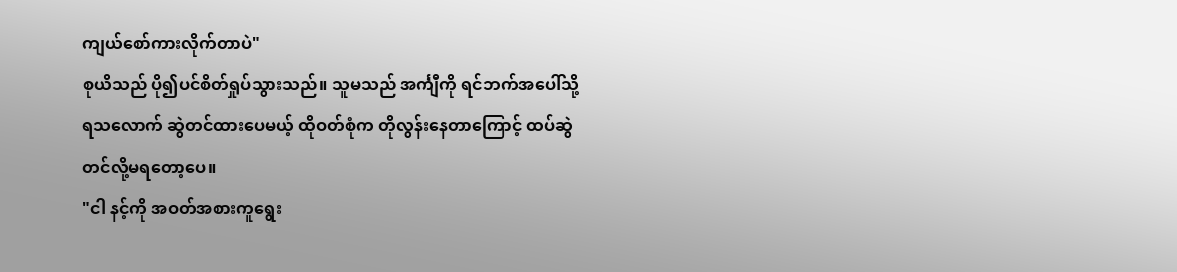ကျယ်စော်ကားလိုက်တာပဲ"
စုယိသည် ပို၍ပင်စိတ်ရှုပ်သွားသည်။ သူမသည် အင်္ကျီကို ရင်ဘက်အပေါ်သို့ ရသလောက် ဆွဲတင်ထားပေမယ့် ထိုဝတ်စုံက တိုလွန်းနေတာကြောင့် ထပ်ဆွဲတင်လို့မရတော့ပေ။
"ငါ နင့်ကို အဝတ်အစားကူရွေး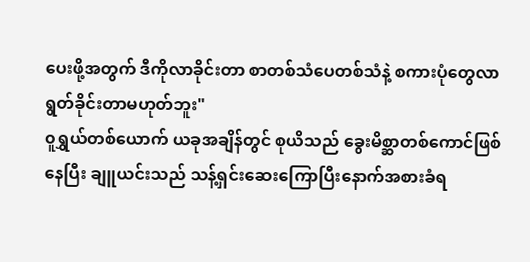ပေးဖို့အတွက် ဒီကိုလာခိုင်းတာ စာတစ်သံပေတစ်သံနဲ့ စကားပုံတွေလာရွတ်ခိုင်းတာမဟုတ်ဘူး"
၀ူရွှယ်တစ်ယောက် ယခုအချိန်တွင် စုယိသည် ခွေးမိစ္ဆာတစ်ကောင်ဖြစ်နေပြီး ချူယင်းသည် သန့်ရှင်းဆေးကြောပြီးနောက်အစားခံရ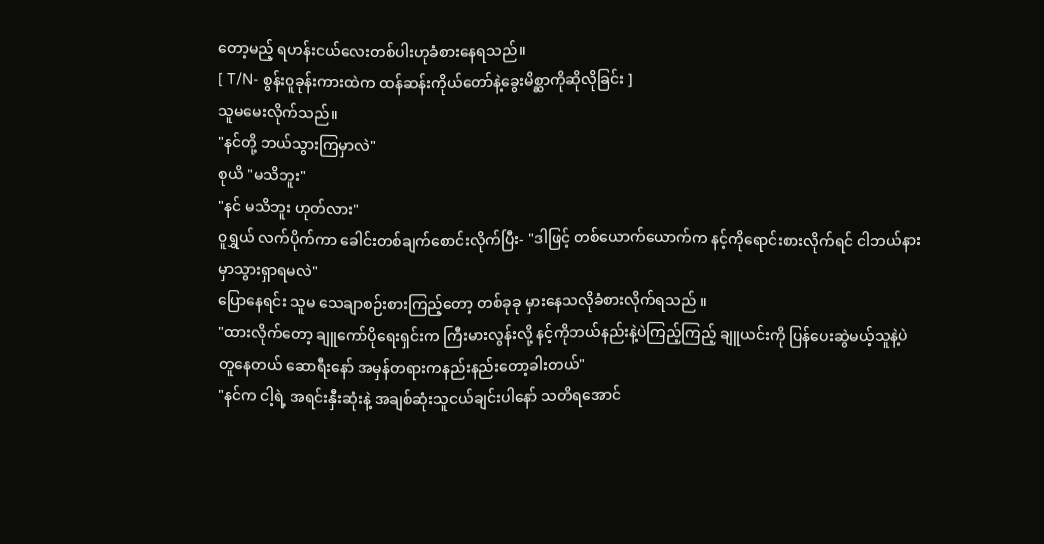တော့မည့် ရဟန်းငယ်လေးတစ်ပါးဟုခံစားနေရသည်။
[ T/N- စွန်း၀ူခုန်းကားထဲက ထန်ဆန်းကိုယ်တော်နဲ့ခွေးမိစ္ဆာကိုဆိုလိုခြင်း ]
သူမမေးလိုက်သည်။
"နင်တို့ ဘယ်သွားကြမှာလဲ"
စုယိ "မသိဘူး"
"နင် မသိဘူး ဟုတ်လား"
၀ူရွှယ် လက်ပိုက်ကာ ခေါင်းတစ်ချက်စောင်းလိုက်ပြီး- "ဒါဖြင့် တစ်ယောက်ယောက်က နင့်ကိုရောင်းစားလိုက်ရင် ငါဘယ်နားမှာသွားရှာရမလဲ"
ပြောနေရင်း သူမ သေချာစဉ်းစားကြည့်တော့ တစ်ခုခု မှားနေသလိုခံစားလိုက်ရသည် ။
"ထားလိုက်တော့ ချူကော်ပိုရေးရှင်းက ကြီးမားလွန်းလို့ နင့်ကိုဘယ်နည်းနဲ့ပဲကြည့်ကြည့် ချူယင်းကို ပြန်ပေးဆွဲမယ့်သူနဲ့ပဲတူနေတယ် ဆောရီးနော် အမှန်တရားကနည်းနည်းတော့ခါးတယ်"
"နင်က ငါ့ရဲ့ အရင်းနှီးဆုံးနဲ့ အချစ်ဆုံးသူငယ်ချင်းပါနော် သတိရအောင်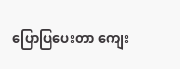ပြောပြပေးတာ ကျေး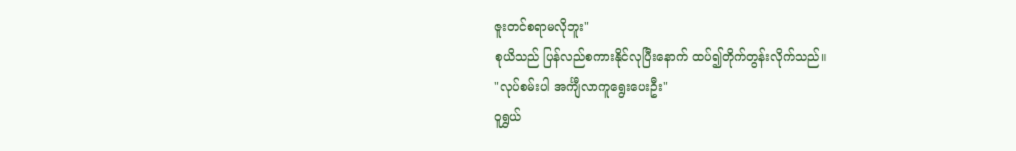ဇူးတင်စရာမလိုဘူး"
စုယိသည် ပြန်လည်စကားနိုင်လုပြီးနောက် ထပ်၍တိုက်တွန်းလိုက်သည်။
"လုပ်စမ်းပါ အင်္ကျီလာကူရွေးပေးဦး"
၀ူရွှယ်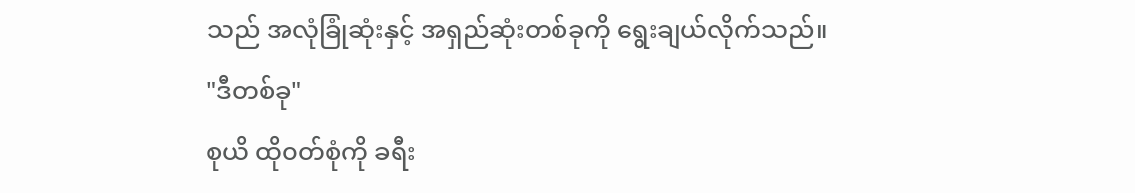သည် အလုံခြုံဆုံးနှင့် အရှည်ဆုံးတစ်ခုကို ရွေးချယ်လိုက်သည်။
"ဒီတစ်ခု"
စုယိ ထို၀တ်စုံကို ခရီး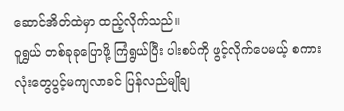ဆောင်အိတ်ထဲမှာ ထည့်လိုက်သည်။
၀ူရွှယ် တစ်ခုခုပြောဖို့ ကြံရွယ်ပြီး ပါးစပ်ကို ဖွင့်လိုက်ပေမယ့် စကားလုံးတွေပွင့်မကျလာခင် ပြန်လည်မျိုချ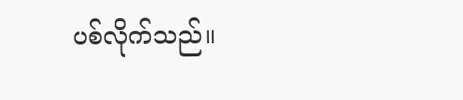ပစ်လိုက်သည်။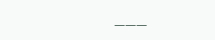___